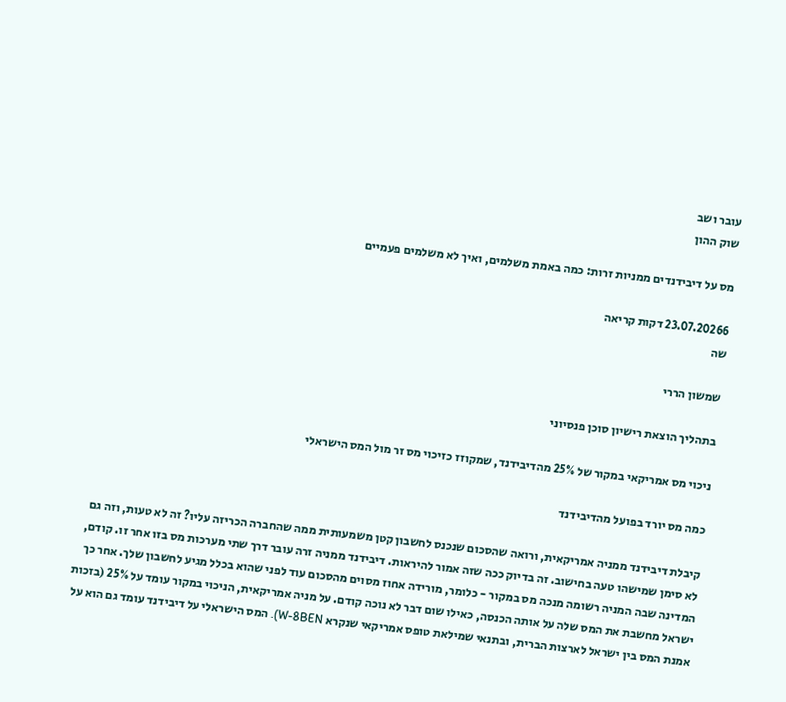עובר ושב
שוק ההון

מס על דיבידנדים ממניות זרות: כמה באמת משלמים, ואיך לא משלמים פעמיים

23.07.20266 דקות קריאה
שה

שמשון הררי

בתהליך הוצאת רישיון סוכן פנסיוני

ניכוי מס אמריקאי במקור של 25% מהדיבידנד, שמקוזז כזיכוי מס זר מול המס הישראלי

כמה מס יורד בפועל מהדיבידנד

קיבלת דיבידנד ממניה אמריקאית, ורואה שהסכום שנכנס לחשבון קטן משמעותית ממה שהחברה הכריזה עליו? זה לא טעות, וזה גם לא סימן שמישהו טעה בחישוב. זה בדיוק ככה שזה אמור להיראות. דיבידנד ממניה זרה עובר דרך שתי מערכות מס בזו אחר זו. קודם, המדינה שבה המניה רשומה מנכה מס במקור - כלומר, מורידה אחוז מסוים מהסכום עוד לפני שהוא בכלל מגיע לחשבון שלך. אחר כך ישראל מחשבת את המס שלה על אותה הכנסה, כאילו שום דבר לא נוכה קודם. על מניה אמריקאית, הניכוי במקור עומד על 25% (בזכות אמנת המס בין ישראל לארצות הברית, ובתנאי שמילאת טופס אמריקאי שנקרא W-8BEN). המס הישראלי על דיבידנד עומד גם הוא על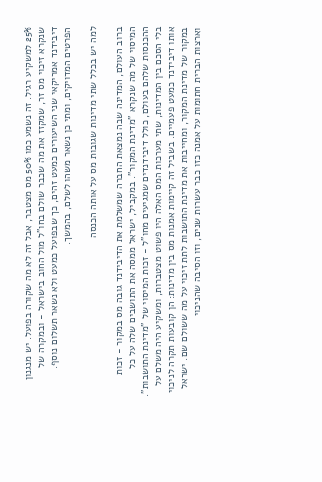25% למשקיע רגיל. זה נשמע כמו 50% מס מצטבר, אבל זה לא מה שקורה בפועל. יש מנגנון שנקרא זיכוי מס זר, שמקזז את מה שכבר שולם בחו"ל מול החוב בישראל - ובמקרה של דיבידנד אמריקאי שני השיעורים כמעט זהים, כך שבפועל כמעט ולא נשאר תשלום נוסף. הפרטים המדויקים, ומתי כן נשאר משהו לשלם, בהמשך.

למה יש בכלל שתי מדינות שגובות מס על אותה הכנסה

ברוב העולם, המדינה שבה נמצאת החברה שמשלמת את הדיבידנד גובה מס במקור - זכות המיסוי של מה שנקרא "מדינת המקור". במקביל, ישראל ממסה את התושבים שלה על כל ההכנסות שלהם בעולם, כולל דיבידנדים שמגיעים מחו"ל - זכות המיסוי של "מדינת התושבות". בלי הסכם בין המדינות, שתי מערכות המס האלה היו פשוט מצטברות, ומשקיע היה משלם על אותו דיבידנד כמעט פעמיים. בשביל זה קיימות אמנות מס בין מדינות: הן קובעות תקרה לניכוי במקור של מדינת המקור, ומחייבות את מדינת התושבות לתת זיכוי על מה ששולם שם. ישראל וארצות הברית חתומות על אמנה כזו כבר עשרות שנים, וזו הסיבה שהניכוי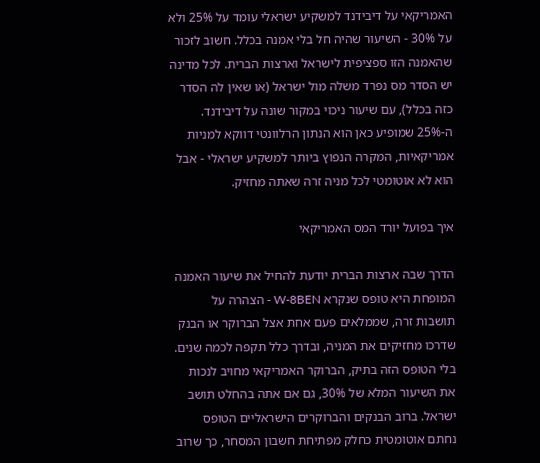האמריקאי על דיבידנד למשקיע ישראלי עומד על 25% ולא על 30% - השיעור שהיה חל בלי אמנה בכלל. חשוב לזכור שהאמנה הזו ספציפית לישראל וארצות הברית. לכל מדינה יש הסדר מס נפרד משלה מול ישראל (או שאין לה הסדר כזה בכלל), עם שיעור ניכוי במקור שונה על דיבידנד. ה-25% שמופיע כאן הוא הנתון הרלוונטי דווקא למניות אמריקאיות, המקרה הנפוץ ביותר למשקיע ישראלי - אבל הוא לא אוטומטי לכל מניה זרה שאתה מחזיק.

איך בפועל יורד המס האמריקאי

הדרך שבה ארצות הברית יודעת להחיל את שיעור האמנה המופחת היא טופס שנקרא W-8BEN - הצהרה על תושבות זרה, שממלאים פעם אחת אצל הברוקר או הבנק שדרכו מחזיקים את המניה, ובדרך כלל תקפה לכמה שנים. בלי הטופס הזה בתיק, הברוקר האמריקאי מחויב לנכות את השיעור המלא של 30%, גם אם אתה בהחלט תושב ישראל. ברוב הבנקים והברוקרים הישראליים הטופס נחתם אוטומטית כחלק מפתיחת חשבון המסחר, כך שרוב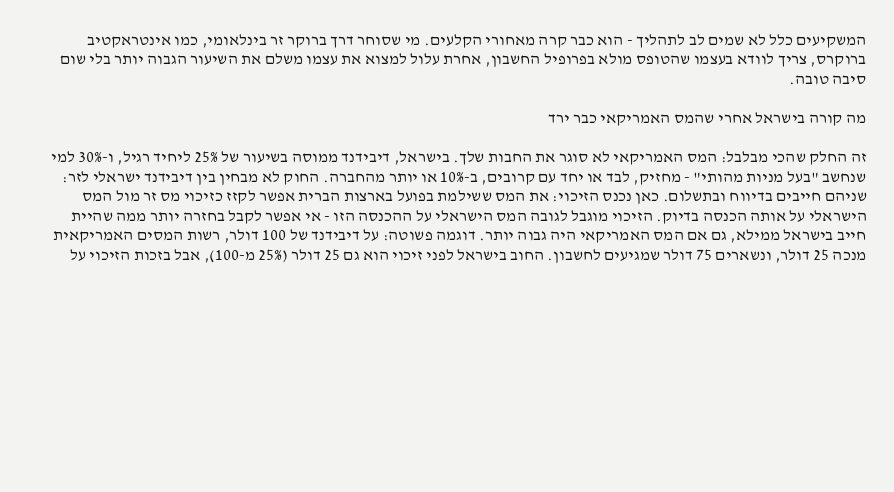המשקיעים כלל לא שמים לב לתהליך - הוא כבר קרה מאחורי הקלעים. מי שסוחר דרך ברוקר זר בינלאומי, כמו אינטראקטיב ברוקרס, צריך לוודא בעצמו שהטופס מולא בפרופיל החשבון, אחרת עלול למצוא את עצמו משלם את השיעור הגבוה יותר בלי שום סיבה טובה.

מה קורה בישראל אחרי שהמס האמריקאי כבר ירד

זה החלק שהכי מבלבל: המס האמריקאי לא סוגר את החבות שלך. בישראל, דיבידנד ממוסה בשיעור של 25% ליחיד רגיל, ו-30% למי שנחשב "בעל מניות מהותי" - מחזיק, לבד או יחד עם קרובים, ב-10% או יותר מהחברה. החוק לא מבחין בין דיבידנד ישראלי לזר: שניהם חייבים בדיווח ובתשלום. כאן נכנס הזיכוי: את המס ששילמת בפועל בארצות הברית אפשר לקזז כזיכוי מס זר מול המס הישראלי על אותה הכנסה בדיוק. הזיכוי מוגבל לגובה המס הישראלי על ההכנסה הזו - אי אפשר לקבל בחזרה יותר ממה שהיית חייב בישראל ממילא, גם אם המס האמריקאי היה גבוה יותר. דוגמה פשוטה: על דיבידנד של 100 דולר, רשות המסים האמריקאית מנכה 25 דולר, ונשארים 75 דולר שמגיעים לחשבון. החוב בישראל לפני זיכוי הוא גם 25 דולר (25% מ-100), אבל בזכות הזיכוי על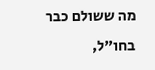מה ששולם כבר בחו"ל,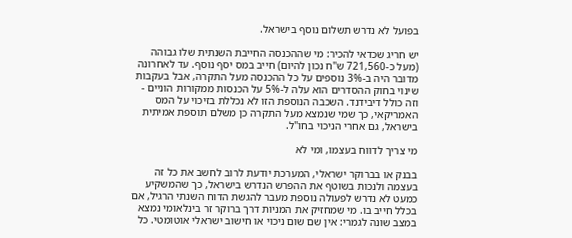בפועל לא נדרש תשלום נוסף בישראל.

יש חריג שכדאי להכיר: מי שההכנסה החייבת השנתית שלו גבוהה (מעל כ-721,560 ש"ח נכון להיום) חייב במס יסף נוסף. עד לאחרונה מדובר היה ב-3% נוספים על כל ההכנסה מעל התקרה, אבל בעקבות שינוי בחוק ההסדרים הוא עלה ל-5% על הכנסות ממקורות הוניים - וזה כולל דיבידנד. השכבה הנוספת הזו לא נכללת בזיכוי על המס האמריקאי, כך שמי שנמצא מעל התקרה כן משלם תוספת אמיתית בישראל, גם אחרי הניכוי בחו"ל.

מי צריך לדווח בעצמו, ומי לא

בבנק או בברוקר ישראלי, המערכת יודעת לרוב לחשב את כל זה בעצמה ולנכות בשוטף את ההפרש הנדרש בישראל, כך שהמשקיע כמעט לא נדרש לפעולה נוספת מעבר להגשת הדוח השנתי הרגיל, אם בכלל חייב בו. מי שמחזיק את המניות דרך ברוקר זר בינלאומי נמצא במצב שונה לגמרי: אין שם שום ניכוי או חישוב ישראלי אוטומטי. כל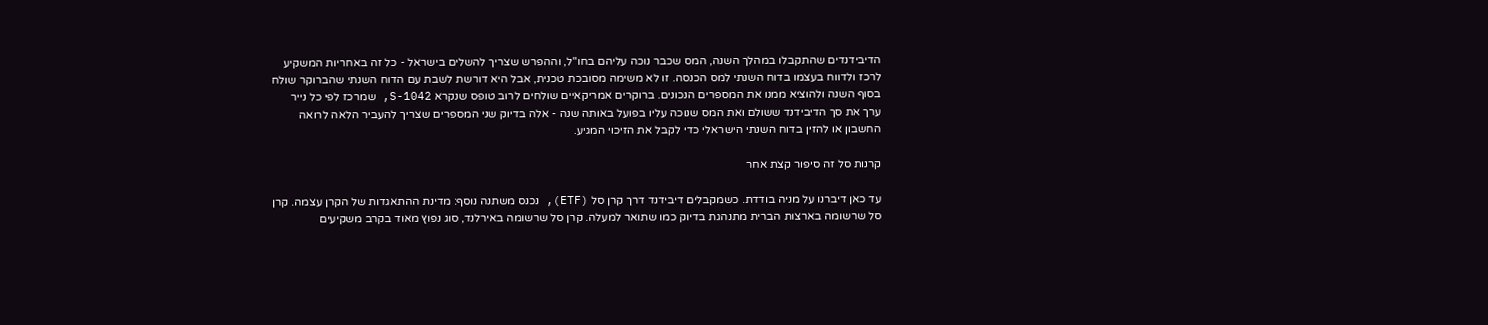הדיבידנדים שהתקבלו במהלך השנה, המס שכבר נוכה עליהם בחו"ל, וההפרש שצריך להשלים בישראל - כל זה באחריות המשקיע לרכז ולדווח בעצמו בדוח השנתי למס הכנסה. זו לא משימה מסובכת טכנית, אבל היא דורשת לשבת עם הדוח השנתי שהברוקר שולח בסוף השנה ולהוציא ממנו את המספרים הנכונים. ברוקרים אמריקאיים שולחים לרוב טופס שנקרא 1042-S, שמרכז לפי כל נייר ערך את סך הדיבידנד ששולם ואת המס שנוכה עליו בפועל באותה שנה - אלה בדיוק שני המספרים שצריך להעביר הלאה לרואה החשבון או להזין בדוח השנתי הישראלי כדי לקבל את הזיכוי המגיע.

קרנות סל זה סיפור קצת אחר

עד כאן דיברנו על מניה בודדת. כשמקבלים דיבידנד דרך קרן סל (ETF), נכנס משתנה נוסף: מדינת ההתאגדות של הקרן עצמה. קרן סל שרשומה בארצות הברית מתנהגת בדיוק כמו שתואר למעלה. קרן סל שרשומה באירלנד, סוג נפוץ מאוד בקרב משקיעים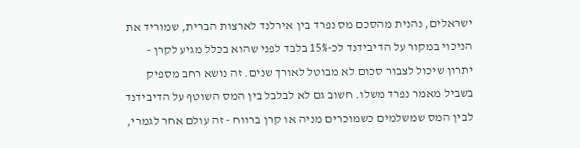ישראלים, נהנית מהסכם מס נפרד בין אירלנד לארצות הברית, שמוריד את הניכוי במקור על הדיבידנד לכ-15% בלבד לפני שהוא בכלל מגיע לקרן - יתרון שיכול לצבור סכום לא מבוטל לאורך שנים. זה נושא רחב מספיק בשביל מאמר נפרד משלו. חשוב גם לא לבלבל בין המס השוטף על הדיבידנד לבין המס שמשלמים כשמוכרים מניה או קרן ברווח - זה עולם אחר לגמרי,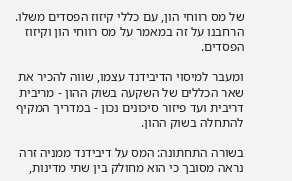של מס רווחי הון, עם כללי קיזוז הפסדים משלו. הרחבנו על זה במאמר על מס רווחי הון וקיזוז הפסדים.

ומעבר למיסוי הדיבידנד עצמו, שווה להכיר את שאר הכללים של השקעה בשוק ההון - מריבית דריבית ועד פיזור סיכונים נכון - במדריך המקיף להתחלה בשוק ההון.

בשורה התחתונה: המס על דיבידנד ממניה זרה נראה מסובך כי הוא מחולק בין שתי מדינות,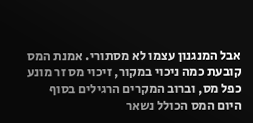אבל המנגנון עצמו לא מסתורי. אמנת המס קובעת כמה ניכוי במקור, זיכוי מס זר מונע כפל מס, וברוב המקרים הרגילים בסוף היום המס הכולל נשאר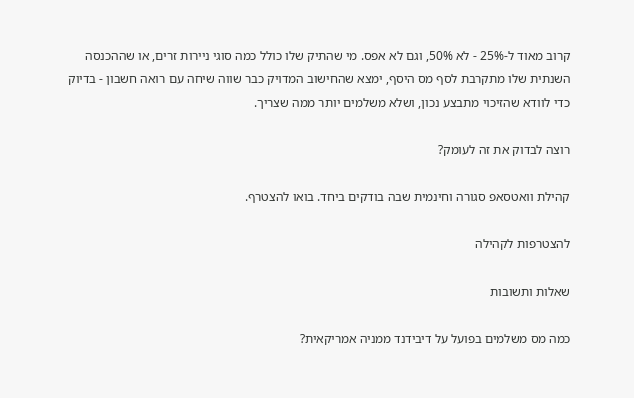קרוב מאוד ל-25% - לא 50%, וגם לא אפס. מי שהתיק שלו כולל כמה סוגי ניירות זרים, או שההכנסה השנתית שלו מתקרבת לסף מס היסף, ימצא שהחישוב המדויק כבר שווה שיחה עם רואה חשבון - בדיוק כדי לוודא שהזיכוי מתבצע נכון, ושלא משלמים יותר ממה שצריך.

רוצה לבדוק את זה לעומק?

קהילת וואטסאפ סגורה וחינמית שבה בודקים ביחד. בואו להצטרף.

להצטרפות לקהילה

שאלות ותשובות

כמה מס משלמים בפועל על דיבידנד ממניה אמריקאית?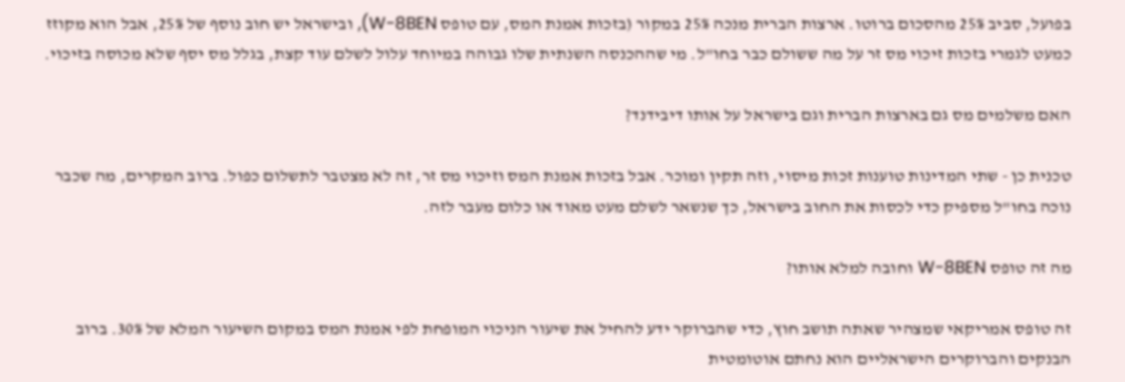בפועל, סביב 25% מהסכום ברוטו. ארצות הברית מנכה 25% במקור (בזכות אמנת המס, עם טופס W-8BEN), ובישראל יש חוב נוסף של 25%, אבל הוא מקוזז כמעט לגמרי בזכות זיכוי מס זר על מה ששולם כבר בחו"ל. מי שההכנסה השנתית שלו גבוהה במיוחד עלול לשלם עוד קצת, בגלל מס יסף שלא מכוסה בזיכוי.

האם משלמים מס גם בארצות הברית וגם בישראל על אותו דיבידנד?

טכנית כן - שתי המדינות טוענות זכות מיסוי, וזה תקין ומוכר. אבל בזכות אמנת המס וזיכוי מס זר, זה לא מצטבר לתשלום כפול. ברוב המקרים, מה שכבר נוכה בחו"ל מספיק כדי לכסות את החוב בישראל, כך שנשאר לשלם מעט מאוד או כלום מעבר לזה.

מה זה טופס W-8BEN וחובה למלא אותו?

זה טופס אמריקאי שמצהיר שאתה תושב חוץ, כדי שהברוקר ידע להחיל את שיעור הניכוי המופחת לפי אמנת המס במקום השיעור המלא של 30%. ברוב הבנקים והברוקרים הישראליים הוא נחתם אוטומטית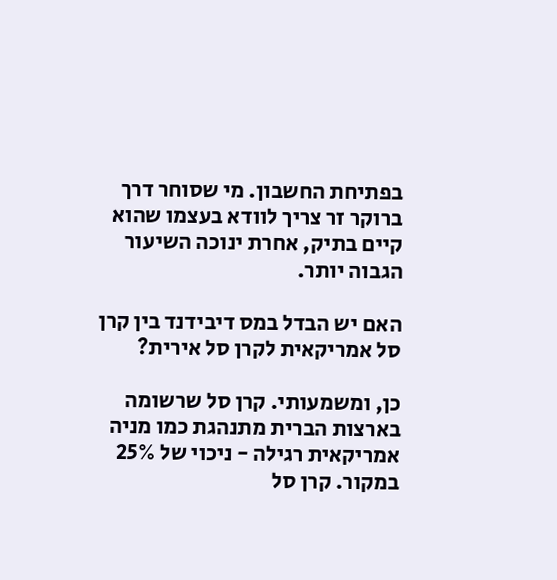בפתיחת החשבון. מי שסוחר דרך ברוקר זר צריך לוודא בעצמו שהוא קיים בתיק, אחרת ינוכה השיעור הגבוה יותר.

האם יש הבדל במס דיבידנד בין קרן סל אמריקאית לקרן סל אירית?

כן, ומשמעותי. קרן סל שרשומה בארצות הברית מתנהגת כמו מניה אמריקאית רגילה - ניכוי של 25% במקור. קרן סל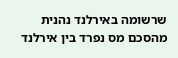שרשומה באירלנד נהנית מהסכם מס נפרד בין אירלנד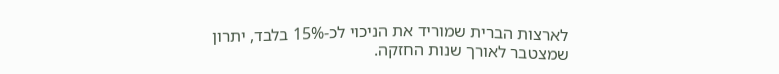לארצות הברית שמוריד את הניכוי לכ-15% בלבד, יתרון שמצטבר לאורך שנות החזקה.